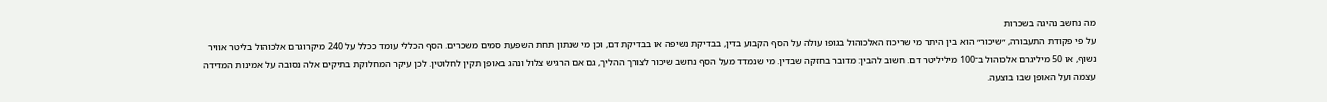מה נחשב נהיגה בשכרות
על פי פקודת התעבורה, ״שיכור״ הוא בין היתר מי שריכוז האלכוהול בגופו עולה על הסף הקבוע בדין, בבדיקת נשיפה או בבדיקת דם, וכן מי שנתון תחת השפעת סמים משכרים. הסף הכללי עומד ככלל על 240 מיקרוגרם אלכוהול בליטר אוויר נשוף, או 50 מיליגרם אלכוהול ב־100 מיליליטר דם. חשוב להבין: מדובר בחזקה שבדין. מי שנמדד מעל הסף נחשב שיכור לצורך ההליך, גם אם הרגיש צלול ונהג באופן תקין לחלוטין. לכן עיקר המחלוקת בתיקים אלה נסובה על אמינות המדידה עצמה ועל האופן שבו בוצעה.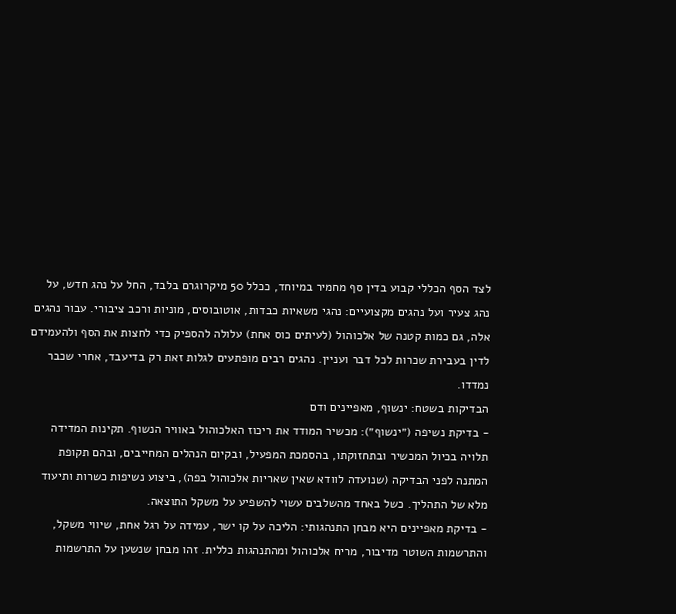לצד הסף הכללי קבוע בדין סף מחמיר במיוחד, ככלל 50 מיקרוגרם בלבד, החל על נהג חדש, על נהג צעיר ועל נהגים מקצועיים: נהגי משאיות כבדות, אוטובוסים, מוניות ורכב ציבורי. עבור נהגים אלה, גם כמות קטנה של אלכוהול (לעיתים כוס אחת) עלולה להספיק כדי לחצות את הסף ולהעמידם לדין בעבירת שכרות לכל דבר ועניין. נהגים רבים מופתעים לגלות זאת רק בדיעבד, אחרי שכבר נמדדו.
הבדיקות בשטח: ינשוף, מאפיינים ודם
- בדיקת נשיפה (״ינשוף״): מכשיר המודד את ריכוז האלכוהול באוויר הנשוף. תקינות המדידה תלויה בכיול המכשיר ובתחזוקתו, בהסמכת המפעיל, ובקיום הנהלים המחייבים, ובהם תקופת המתנה לפני הבדיקה (שנועדה לוודא שאין שאריות אלכוהול בפה), ביצוע נשיפות כשרות ותיעוד מלא של התהליך. כשל באחד מהשלבים עשוי להשפיע על משקל התוצאה.
- בדיקת מאפיינים היא מבחן התנהגותי: הליכה על קו ישר, עמידה על רגל אחת, שיווי משקל, והתרשמות השוטר מדיבור, מריח אלכוהול ומהתנהגות כללית. זהו מבחן שנשען על התרשמות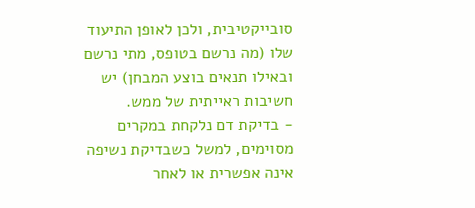סובייקטיבית, ולכן לאופן התיעוד שלו (מה נרשם בטופס, מתי נרשם ובאילו תנאים בוצע המבחן) יש חשיבות ראייתית של ממש.
- בדיקת דם נלקחת במקרים מסוימים, למשל כשבדיקת נשיפה אינה אפשרית או לאחר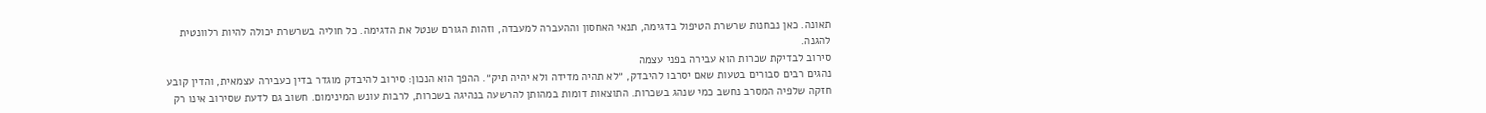תאונה. כאן נבחנות שרשרת הטיפול בדגימה, תנאי האחסון וההעברה למעבדה, וזהות הגורם שנטל את הדגימה. כל חוליה בשרשרת יכולה להיות רלוונטית להגנה.
סירוב לבדיקת שכרות הוא עבירה בפני עצמה
נהגים רבים סבורים בטעות שאם יסרבו להיבדק, ״לא תהיה מדידה ולא יהיה תיק״. ההפך הוא הנכון: סירוב להיבדק מוגדר בדין כעבירה עצמאית, והדין קובע חזקה שלפיה המסרב נחשב כמי שנהג בשכרות. התוצאות דומות במהותן להרשעה בנהיגה בשכרות, לרבות עונש המינימום. חשוב גם לדעת שסירוב אינו רק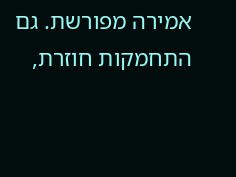אמירה מפורשת. גם התחמקות חוזרת,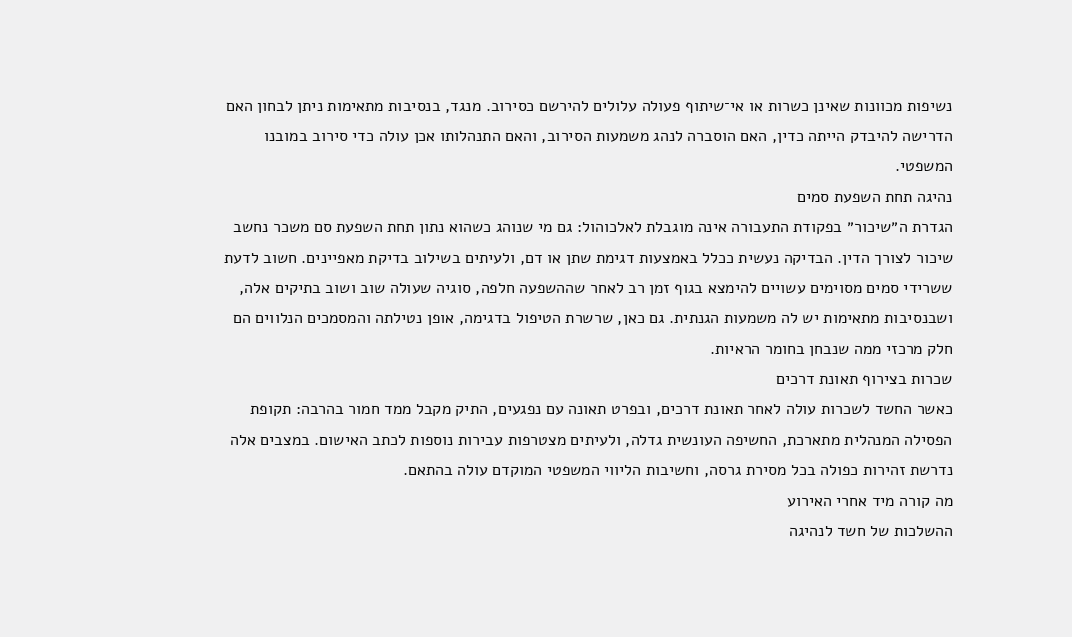נשיפות מכוונות שאינן כשרות או אי־שיתוף פעולה עלולים להירשם כסירוב. מנגד, בנסיבות מתאימות ניתן לבחון האם הדרישה להיבדק הייתה כדין, האם הוסברה לנהג משמעות הסירוב, והאם התנהלותו אכן עולה כדי סירוב במובנו המשפטי.
נהיגה תחת השפעת סמים
הגדרת ה״שיכור״ בפקודת התעבורה אינה מוגבלת לאלכוהול: גם מי שנוהג כשהוא נתון תחת השפעת סם משכר נחשב שיכור לצורך הדין. הבדיקה נעשית ככלל באמצעות דגימת שתן או דם, ולעיתים בשילוב בדיקת מאפיינים. חשוב לדעת ששרידי סמים מסוימים עשויים להימצא בגוף זמן רב לאחר שההשפעה חלפה, סוגיה שעולה שוב ושוב בתיקים אלה, ושבנסיבות מתאימות יש לה משמעות הגנתית. גם כאן, שרשרת הטיפול בדגימה, אופן נטילתה והמסמכים הנלווים הם חלק מרכזי ממה שנבחן בחומר הראיות.
שכרות בצירוף תאונת דרכים
כאשר החשד לשכרות עולה לאחר תאונת דרכים, ובפרט תאונה עם נפגעים, התיק מקבל ממד חמור בהרבה: תקופת הפסילה המנהלית מתארכת, החשיפה העונשית גדלה, ולעיתים מצטרפות עבירות נוספות לכתב האישום. במצבים אלה נדרשת זהירות כפולה בכל מסירת גרסה, וחשיבות הליווי המשפטי המוקדם עולה בהתאם.
מה קורה מיד אחרי האירוע
ההשלכות של חשד לנהיגה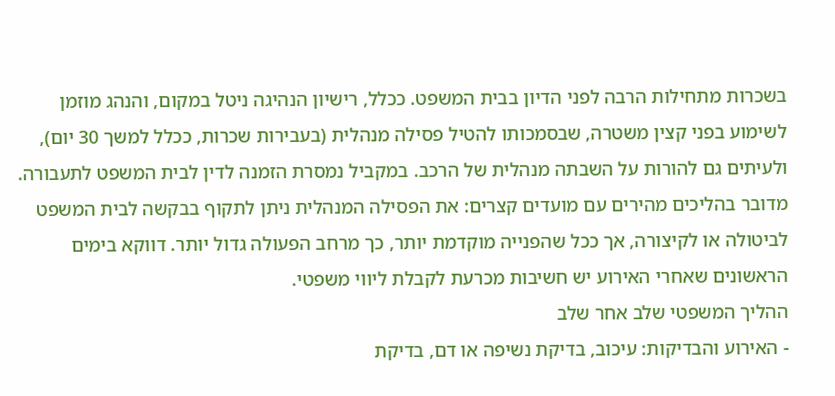בשכרות מתחילות הרבה לפני הדיון בבית המשפט. ככלל, רישיון הנהיגה ניטל במקום, והנהג מוזמן לשימוע בפני קצין משטרה, שבסמכותו להטיל פסילה מנהלית (בעבירות שכרות, ככלל למשך 30 יום), ולעיתים גם להורות על השבתה מנהלית של הרכב. במקביל נמסרת הזמנה לדין לבית המשפט לתעבורה. מדובר בהליכים מהירים עם מועדים קצרים: את הפסילה המנהלית ניתן לתקוף בבקשה לבית המשפט לביטולה או לקיצורה, אך ככל שהפנייה מוקדמת יותר, כך מרחב הפעולה גדול יותר. דווקא בימים הראשונים שאחרי האירוע יש חשיבות מכרעת לקבלת ליווי משפטי.
ההליך המשפטי שלב אחר שלב
- האירוע והבדיקות: עיכוב, בדיקת נשיפה או דם, בדיקת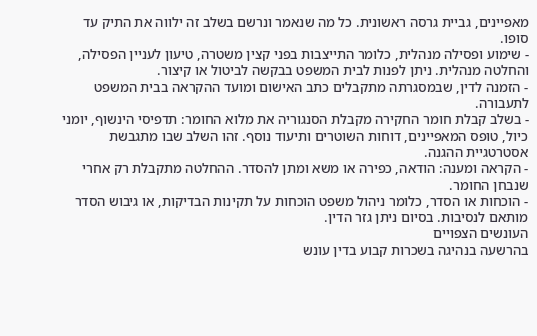מאפיינים, גביית גרסה ראשונית. כל מה שנאמר ונרשם בשלב זה ילווה את התיק עד סופו.
- שימוע ופסילה מנהלית, כלומר התייצבות בפני קצין משטרה, טיעון לעניין הפסילה, והחלטה מנהלית. ניתן לפנות לבית המשפט בבקשה לביטול או קיצור.
- הזמנה לדין, שבמסגרתה מתקבלים כתב האישום ומועד ההקראה בבית המשפט לתעבורה.
- בשלב קבלת חומר החקירה מקבלת הסנגוריה את מלוא החומר: תדפיסי הינשוף, יומני כיול, טופס המאפיינים, דוחות השוטרים ותיעוד נוסף. זהו השלב שבו מתגבשת אסטרטגיית ההגנה.
- הקראה ומענה: הודאה, כפירה או משא ומתן להסדר. ההחלטה מתקבלת רק אחרי שנבחן החומר.
- הוכחות או הסדר, כלומר ניהול משפט הוכחות על תקינות הבדיקות, או גיבוש הסדר מותאם לנסיבות. בסיום ניתן גזר הדין.
העונשים הצפויים
בהרשעה בנהיגה בשכרות קבוע בדין עונש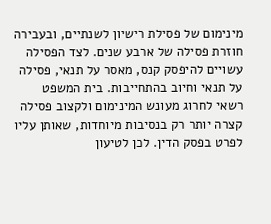מינימום של פסילת רישיון לשנתיים, ובעבירה חוזרת פסילה של ארבע שנים. לצד הפסילה עשויים להיפסק קנס, מאסר על תנאי, פסילה על תנאי וחיוב בהתחייבות. בית המשפט רשאי לחרוג מעונש המינימום ולקצוב פסילה קצרה יותר רק בנסיבות מיוחדות, שאותן עליו לפרט בפסק הדין. לכן לטיעון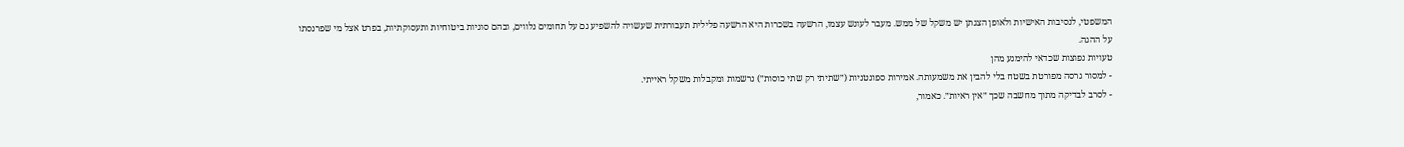המשפטי, לנסיבות האישיות ולאופן הצגתן יש משקל של ממש. מעבר לעונש עצמו, הרשעה בשכרות היא הרשעה פלילית תעבורתית שעשויה להשפיע גם על תחומים נלווים, ובהם סוגיות ביטוחיות ותעסוקתיות, בפרט אצל מי שפרנסתו על ההגה.
טעויות נפוצות שכדאי להימנע מהן
- למסור גרסה מפורטת בשטח בלי להבין את משמעותה. אמירות ספונטניות (״שתיתי רק שתי כוסות״) נרשמות ומקבלות משקל ראייתי.
- לסרב לבדיקה מתוך מחשבה שכך ״אין ראיות״. כאמור,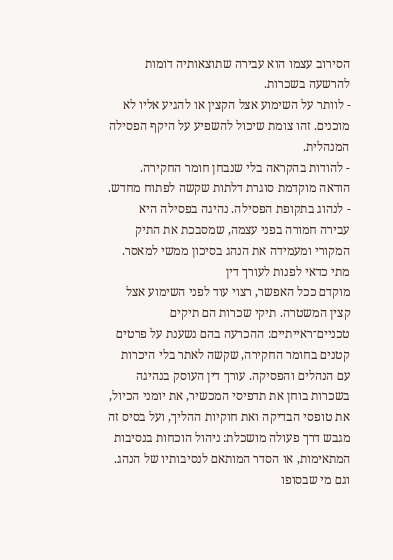הסירוב עצמו הוא עבירה שתוצאותיה דומות להרשעה בשכרות.
- לוותר על השימוע אצל הקצין או להגיע אליו לא מוכנים. זהו צומת שיכול להשפיע על היקף הפסילה המנהלית.
- להודות בהקראה בלי שנבחן חומר החקירה. הודאה מוקדמת סוגרת דלתות שקשה לפתוח מחדש.
- לנהוג בתקופת הפסילה. נהיגה בפסילה היא עבירה חמורה בפני עצמה, שמסבכת את התיק המקורי ומעמידה את הנהג בסיכון ממשי למאסר.
מתי כדאי לפנות לעורך דין
מוקדם ככל האפשר, רצוי עוד לפני השימוע אצל קצין המשטרה. תיקי שכרות הם תיקים טכניים־ראייתיים: ההכרעה בהם נשענת על פרטים קטנים בחומר החקירה, שקשה לאתר בלי היכרות עם הנהלים והפסיקה. עורך דין העוסק בנהיגה בשכרות בוחן את תדפיסי המכשיר, את יומני הכיול, את טופסי הבדיקה ואת חוקיות ההליך, ועל בסיס זה מגבש דרך פעולה מושכלת: ניהול הוכחות בנסיבות המתאימות, או הסדר המותאם לנסיבותיו של הנהג. וגם מי שבסופו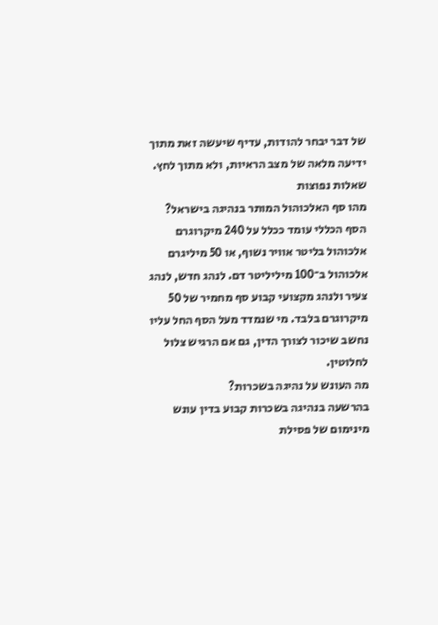של דבר יבחר להודות, עדיף שיעשה זאת מתוך ידיעה מלאה של מצב הראיות, ולא מתוך לחץ.
שאלות נפוצות
מהו סף האלכוהול המותר בנהיגה בישראל?
הסף הכללי עומד ככלל על 240 מיקרוגרם אלכוהול בליטר אוויר נשוף, או 50 מיליגרם אלכוהול ב־100 מיליליטר דם. לנהג חדש, לנהג צעיר ולנהג מקצועי קבוע סף מחמיר של 50 מיקרוגרם בלבד. מי שנמדד מעל הסף החל עליו נחשב שיכור לצורך הדין, גם אם הרגיש צלול לחלוטין.
מה העונש על נהיגה בשכרות?
בהרשעה בנהיגה בשכרות קבוע בדין עונש מינימום של פסילת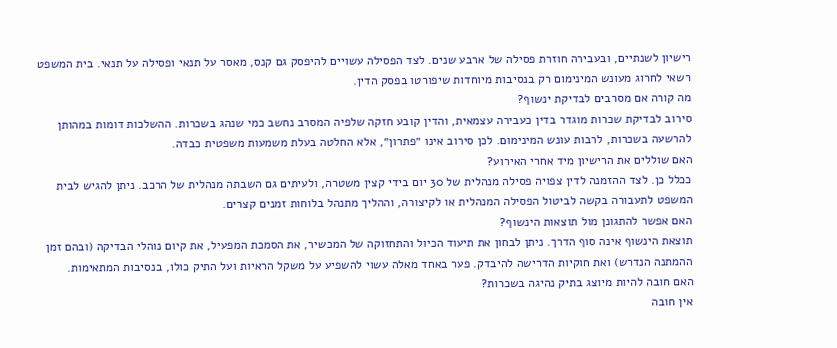רישיון לשנתיים, ובעבירה חוזרת פסילה של ארבע שנים. לצד הפסילה עשויים להיפסק גם קנס, מאסר על תנאי ופסילה על תנאי. בית המשפט רשאי לחרוג מעונש המינימום רק בנסיבות מיוחדות שיפורטו בפסק הדין.
מה קורה אם מסרבים לבדיקת ינשוף?
סירוב לבדיקת שכרות מוגדר בדין כעבירה עצמאית, והדין קובע חזקה שלפיה המסרב נחשב כמי שנהג בשכרות. ההשלכות דומות במהותן להרשעה בשכרות, לרבות עונש המינימום. לכן סירוב אינו ״פתרון״, אלא החלטה בעלת משמעות משפטית כבדה.
האם שוללים את הרישיון מיד אחרי האירוע?
ככלל כן. לצד ההזמנה לדין צפויה פסילה מנהלית של 30 יום בידי קצין משטרה, ולעיתים גם השבתה מנהלית של הרכב. ניתן להגיש לבית המשפט לתעבורה בקשה לביטול הפסילה המנהלית או לקיצורה, וההליך מתנהל בלוחות זמנים קצרים.
האם אפשר להתגונן מול תוצאות הינשוף?
תוצאת הינשוף אינה סוף הדרך. ניתן לבחון את תיעוד הכיול והתחזוקה של המכשיר, את הסמכת המפעיל, את קיום נוהלי הבדיקה (ובהם זמן ההמתנה הנדרש) ואת חוקיות הדרישה להיבדק. פער באחד מאלה עשוי להשפיע על משקל הראיות ועל התיק כולו, בנסיבות המתאימות.
האם חובה להיות מיוצג בתיק נהיגה בשכרות?
אין חובה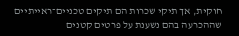חוקית, אך תיקי שכרות הם תיקים טכניים־ראייתיים שההכרעה בהם נשענת על פרטים קטנים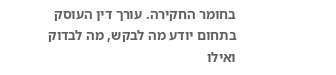בחומר החקירה. עורך דין העוסק בתחום יודע מה לבקש, מה לבדוק ואילו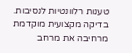טענות רלוונטיות לנסיבות. בדיקה מקצועית מוקדמת מרחיבה את מרחב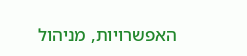האפשרויות, מניהול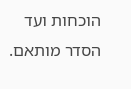הוכחות ועד הסדר מותאם.